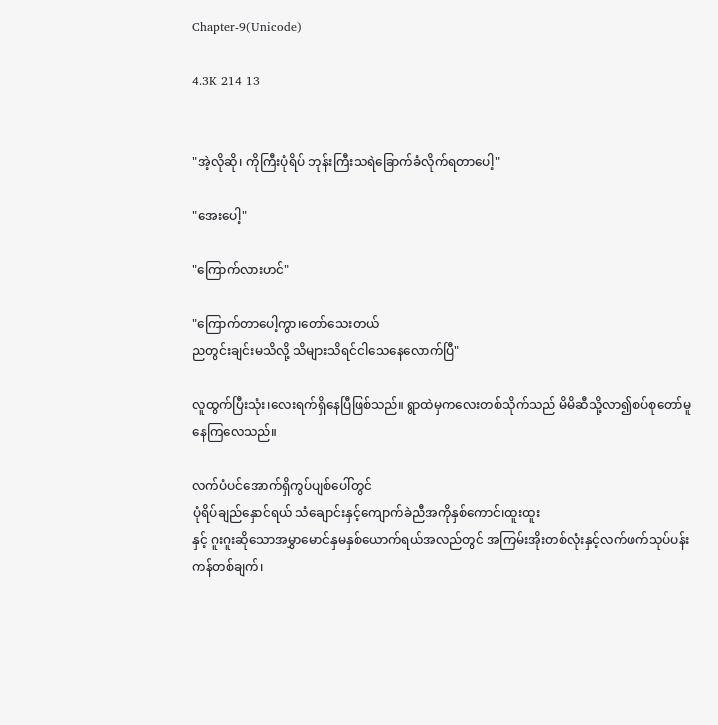Chapter-9(Unicode)

4.3K 214 13


"အဲ့လိုဆို၊ ကိုကြီးပုံရိပ် ဘုန်းကြီးသရဲခြောက်ခံလိုက်ရတာပေါ့"

"အေးပေါ့"

"ကြောက်လားဟင်"

"ကြောက်တာပေါ့ကွာ၊တော်သေးတယ်
ညတွင်းချင်းမသိလို့ သိများသိရင်ငါသေနေလောက်ပြီ"

လူထွက်ပြီးသုံး၊လေးရက်ရှိနေပြီဖြစ်သည်။ ရွာထဲမှကလေးတစ်သိုက်သည် မိမိဆီသို့လာ၍စပ်စုတော်မူနေကြလေသည်။

လက်ပံပင်အောက်ရှိကွပ်ပျစ်ပေါ်တွင်
ပုံရိပ်ချည်နှောင်ရယ် သံချောင်းနှင့်ကျောက်ခဲညီအကိုနှစ်ကောင်၊ထူးထူး
နှင့် ဂူးဂူးဆိုသောအမွှာမောင်နှမနှစ်ယောက်ရယ်အလည်တွင် အကြမ်းအိုးတစ်လုံးနှင့်လက်ဖက်သုပ်ပန်းကန်တစ်ချက်၊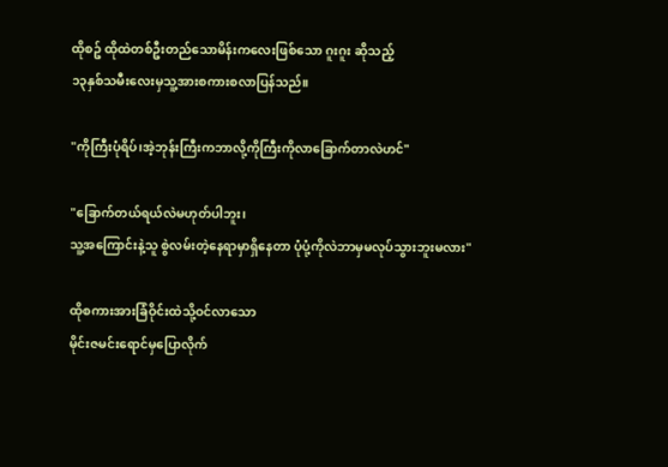ထိုစဥ် ထိုထဲတစ်ဦးတည်သောမိန်းကလေးဖြစ်သော ဂူးဂူး ဆိုသည့်
၁၃နှစ်သမီးလေးမှသူ့အားစကားစလာပြန်သည်။

"ကိုကြီးပုံရိပ်၊အဲ့ဘုန်းကြီးကဘာလို့ကိုကြီးကိုလာခြောက်တာလဲဟင်"

"ခြောက်တယ်ရယ်လဲမဟုတ်ပါဘူး၊
သူ့အကြောင်းနဲ့သူ စွဲလမ်းတဲ့နေရာမှာရှိနေတာ ပုံပုံ့ကိုလဲဘာမှမလုပ်သွားဘူးမလား"

ထိုစကားအားခြံဝိုင်းထဲသို့ဝင်လာသော
မိုင်းဇမင်းရောင်မှပြောလိုက်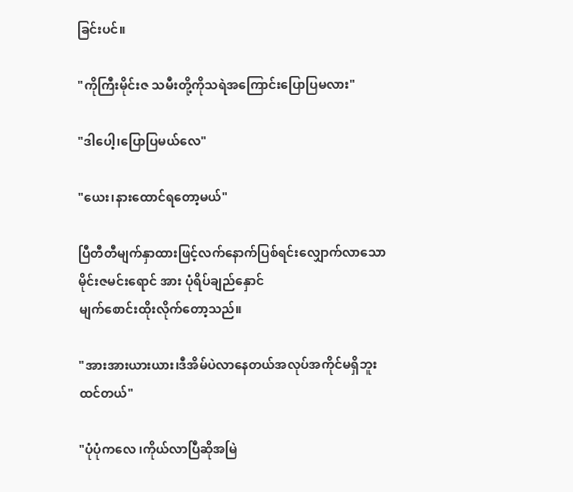ခြင်းပင်။

"ကိုကြီးမိုင်းဇ သမီးတို့ကိုသရဲအကြောင်းပြောပြမလား"

"ဒါပေါ့၊ပြောပြမယ်လေ"

"ယေး၊နားထောင်ရတော့မယ်"

ပြီတီတီမျက်နှာထားဖြင့်လက်နောက်ပြစ်ရင်းလျှောက်လာသော
မိုင်းဇမင်းရောင် အား ပုံရိပ်ချည်နှောင်
မျက်စောင်းထိုးလိုက်တော့သည်။

"အားအားယားယား၊ဒီအိမ်ပဲလာနေတယ်အလုပ်အကိုင်မရှိဘူးထင်တယ်"

"ပုံပုံကလေ ၊ကိုယ်လာပြီဆိုအမြဲ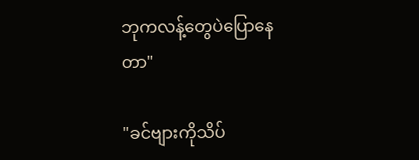ဘုကလန့်တွေပဲပြောနေတာ"

"ခင်ဗျားကိုသိပ်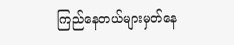ကြည်နေတယ်များမှတ်နေ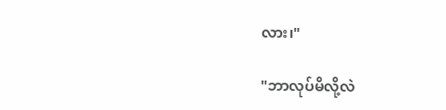လား၊"

"ဘာလုပ်မိလို့လဲ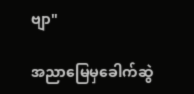ဗျာ"

အညာမြေမှခေါက်ဆွဲ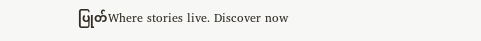ပြုတ်Where stories live. Discover now